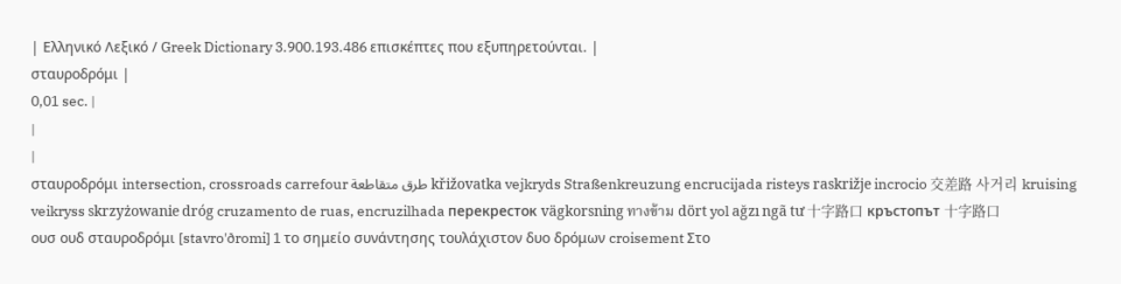| Ελληνικό Λεξικό / Greek Dictionary 3.900.193.486 επισκέπτες που εξυπηρετούνται. |
σταυροδρόμι |
0,01 sec. |
|
|
σταυροδρόμι intersection, crossroads carrefour طرق متقاطعة křižovatka vejkryds Straßenkreuzung encrucijada risteys raskrižje incrocio 交差路 사거리 kruising veikryss skrzyżowanie dróg cruzamento de ruas, encruzilhada перекресток vägkorsning ทางข้าม dört yol ağzı ngã tư 十字路口 кръстопът 十字路口
ουσ ουδ σταυροδρόμι [stavro'ðromi] 1 το σημείο συνάντησης τουλάχιστον δυο δρόμων croisement Στο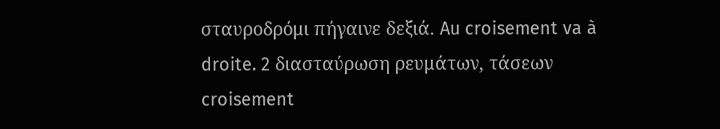σταυροδρόμι πήγαινε δεξιά. Au croisement va à droite. 2 διασταύρωση ρευμάτων, τάσεων croisement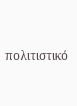πολιτιστικό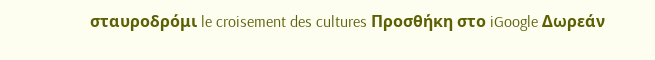σταυροδρόμι le croisement des cultures Προσθήκη στο iGoogle Δωρεάν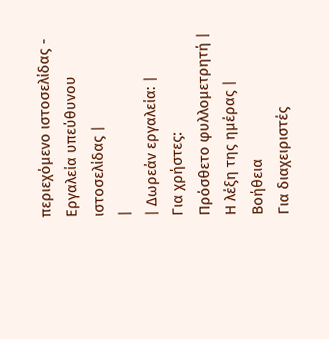περιεχόμενο ιστοσελίδας - Εργαλεία υπεύθυνου ιστοσελίδας |
|
| Δωρεάν εργαλεία: |
Για χρήστες:
Πρόσθετο φυλλομετρητή |
Η λέξη της ημέρας |
Βοήθεια
Για διαχειριστές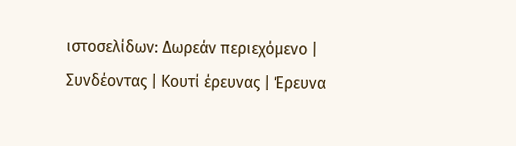ιστοσελίδων: Δωρεάν περιεχόμενο | Συνδέοντας | Κουτί έρευνας | Έρευνα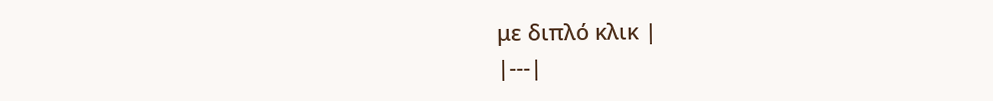με διπλό κλικ |
|---|